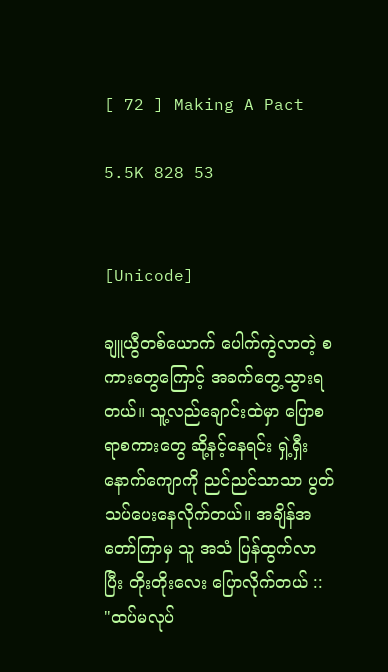[ 72 ] Making A Pact

5.5K 828 53


[Unicode]

ချူယွီတစ်ယောက် ပေါက်ကွဲလာတဲ့ စကားတွေကြောင့် အခက်တွေ့သွားရတယ်။ သူ့လည်ချောင်းထဲမှာ ပြောစရာစကားတွေ ဆို့နင့်နေရင်း ရှဲ့ရှီးနောက်ကျောကို ညင်ညင်သာသာ ပွတ်သပ်ပေးနေလိုက်တယ်။ အချိန်အတော်ကြာမှ သူ အသံ ပြန်ထွက်လာပြီး တိုးတိုးလေး ပြောလိုက်တယ် :: "ထပ်မလုပ်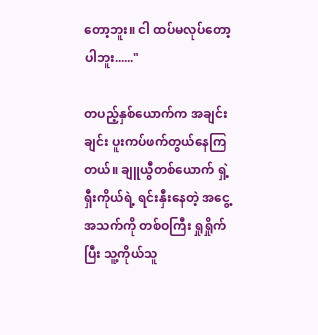တော့ဘူး။ ငါ ထပ်မလုပ်တော့ပါဘူး......"

တပည့်နှစ်ယောက်က အချင်းချင်း ပူးကပ်ဖက်တွယ်နေကြတယ်။ ချူယွီတစ်ယောက် ရှဲ့ရှီးကိုယ်ရဲ့ ရင်းနှီးနေတဲ့ အငွေ့အသက်ကို တစ်ဝကြီး ရှုရှိုက်ပြီး သူ့ကိုယ်သူ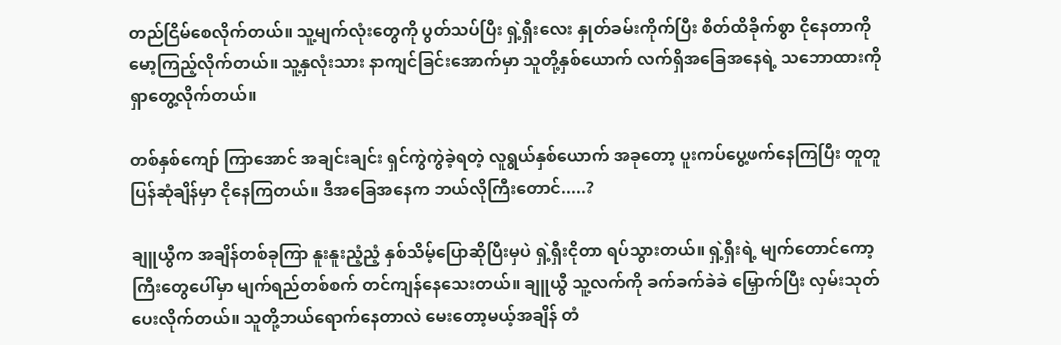တည်ငြိမ်စေလိုက်တယ်။ သူ့မျက်လုံးတွေကို ပွတ်သပ်ပြီး ရှဲ့ရှီးလေး နှုတ်ခမ်းကိုက်ပြီး စိတ်ထိခိုက်စွာ ငိုနေတာကို မော့ကြည့်လိုက်တယ်။ သူ့နှလုံးသား နာကျင်ခြင်းအောက်မှာ သူတို့နှစ်ယောက် လက်ရှိအခြေအနေရဲ့ သဘောထားကို ရှာတွေ့လိုက်တယ်။

တစ်နှစ်‌ကျော် ကြာအောင် အချင်းချင်း ရှင်ကွဲကွဲခဲ့ရတဲ့ လူရွယ်နှစ်ယောက် အခုတော့ ပူးကပ်ပွေ့ဖက်နေကြပြီး တူတူပြန်ဆုံချိန်မှာ ငိုနေကြတယ်။ ဒီအခြေအနေက ဘယ်လိုကြီးတောင်.....?

ချူယွီက အချိန်တစ်ခုကြာ နူးနူးညံ့ညံ့ နှစ်သိမ့်ပြောဆိုပြီးမှပဲ ရှဲ့ရှီးငိုတာ ရပ်သွားတယ်။ ရှဲ့ရှီးရဲ့ မျက်တောင်ကော့ကြီး‌တွေပေါ်မှာ မျက်ရည်တစ်စက် တင်ကျန်နေသေးတယ်။ ချူယွီ သူ့လက်ကို ခက်ခက်ခဲခဲ မြှောက်ပြီး လှမ်းသုတ်ပေးလိုက်တယ်။ သူတို့ဘယ်ရောက်နေတာလဲ မေးတော့မယ့်အချိန် တံ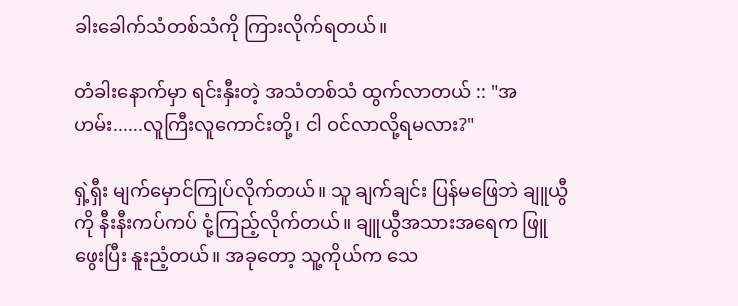ခါးခေါက်သံတစ်သံကို ကြားလိုက်ရတယ်။

တံခါးနောက်မှာ ရင်းနှီးတဲ့ အသံတစ်သံ ထွက်လာတယ် :: "အဟမ်း......လူကြီးလူကောင်းတို့၊ ငါ ဝင်လာလို့ရမလား?"

ရှဲ့ရှီး မျက်မှောင်ကြုပ်လိုက်တယ်။ သူ ချက်ချင်း ပြန်မ‌ဖြေဘဲ ချူယွီကို နီးနီးကပ်ကပ် ငုံ့ကြည့်လိုက်တယ်။ ချူယွီအသားအရေက ဖြူဖွေးပြီး နူးညံ့‌တယ်။ အခုတော့ သူ့ကိုယ်က သေ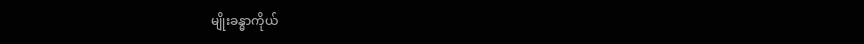မျိုးခန္ဓာကိုယ်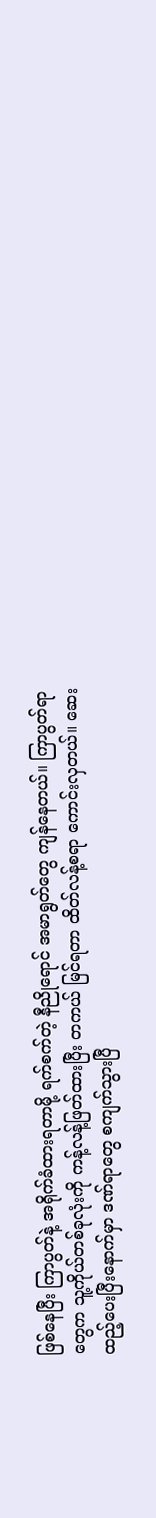ဖြစ်နေပြီး ကြာပွတ်နဲ့ အရိုက်ခံထားရတာမို့ ရက်စက်တဲ့ နီညိုရောင် အမာရွတ်တွေ ကျန်နေတယ်။ ကြာပွတ်ရာတွေက သူ့ကိုယ်တစ်ခုလုံးကို ကန့်လန့်ဖြတ်ထားပြီး တကယ် မြင်ရတာ ထိတ်လန့်စရာ ကောင်းလှတယ်။ ဆေးထည့်ပေးပြီးနောက်မှာ ဒဏ်ရာတွေ စကျက်သွားပြီ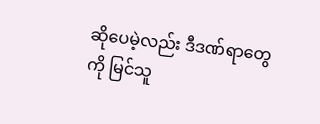ဆိုပေမဲ့လည်း ဒီဒဏ်ရာတွေကို မြင်သူ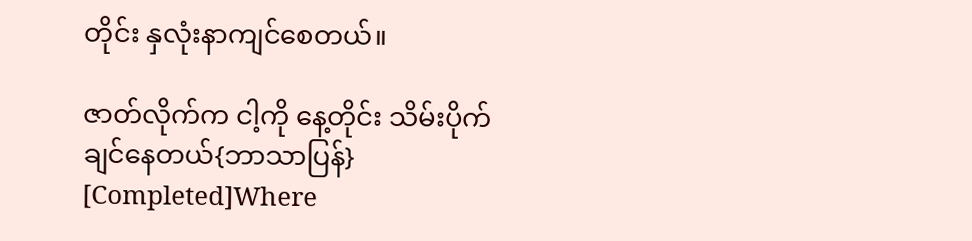တိုင်း နှလုံးနာကျင်စေတယ်။

ဇာတ်လိုက်က ငါ့ကို နေ့တိုင်း သိမ်းပိုက်ချင်နေတယ်{ဘာသာပြန်} [Completed]Where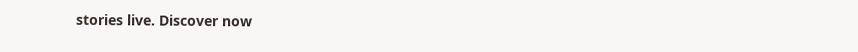stories live. Discover now